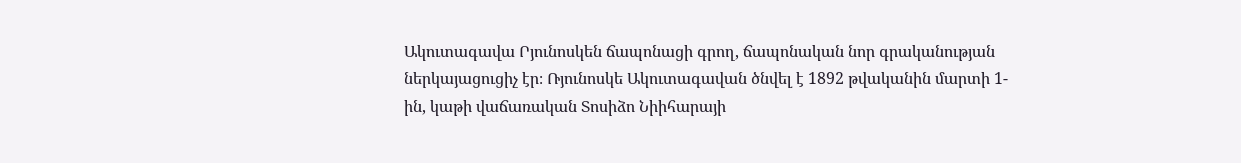Ակուտագավա Րյունոսկեն ճապոնացի գրող, ճապոնական նոր գրականության ներկայացուցիչ էր։ Ռյունոսկե Ակուտագավան ծնվել է 1892 թվականին մարտի 1-ին, կաթի վաճառական Տոսիձո Նիիհարայի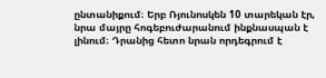ընտանիքում։ Երբ Ռյունոսկեն 10 տարեկան էր, նրա մայրը հոգեբուժարանում ինքնասպան է լինում։ Դրանից հետո նրան որդեգրում է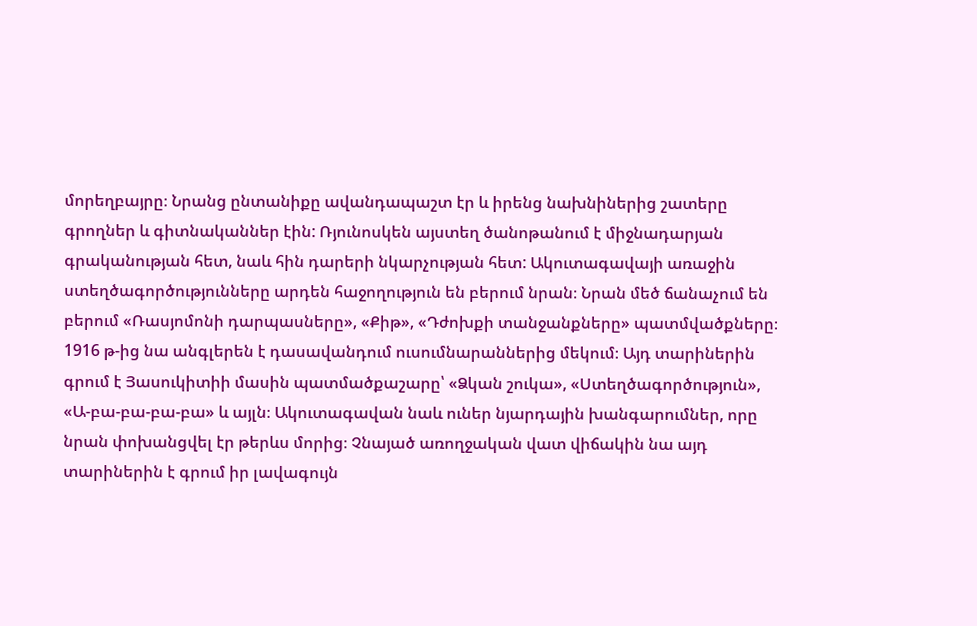մորեղբայրը։ Նրանց ընտանիքը ավանդապաշտ էր և իրենց նախնիներից շատերը գրողներ և գիտնականներ էին: Ռյունոսկեն այստեղ ծանոթանում է միջնադարյան գրականության հետ, նաև հին դարերի նկարչության հետ: Ակուտագավայի առաջին ստեղծագործությունները արդեն հաջողություն են բերում նրան։ Նրան մեծ ճանաչում են բերում «Ռասյոմոնի դարպասները», «Քիթ», «Դժոխքի տանջանքները» պատմվածքները։ 1916 թ-ից նա անգլերեն է դասավանդում ուսումնարաններից մեկում։ Այդ տարիներին գրում է Յասուկիտիի մասին պատմածքաշարը՝ «Ձկան շուկա», «Ստեղծագործություն», «Ա-բա-բա-բա-բա» և այլն։ Ակուտագավան նաև ուներ նյարդային խանգարումներ, որը նրան փոխանցվել էր թերևս մորից։ Չնայած առողջական վատ վիճակին նա այդ տարիներին է գրում իր լավագույն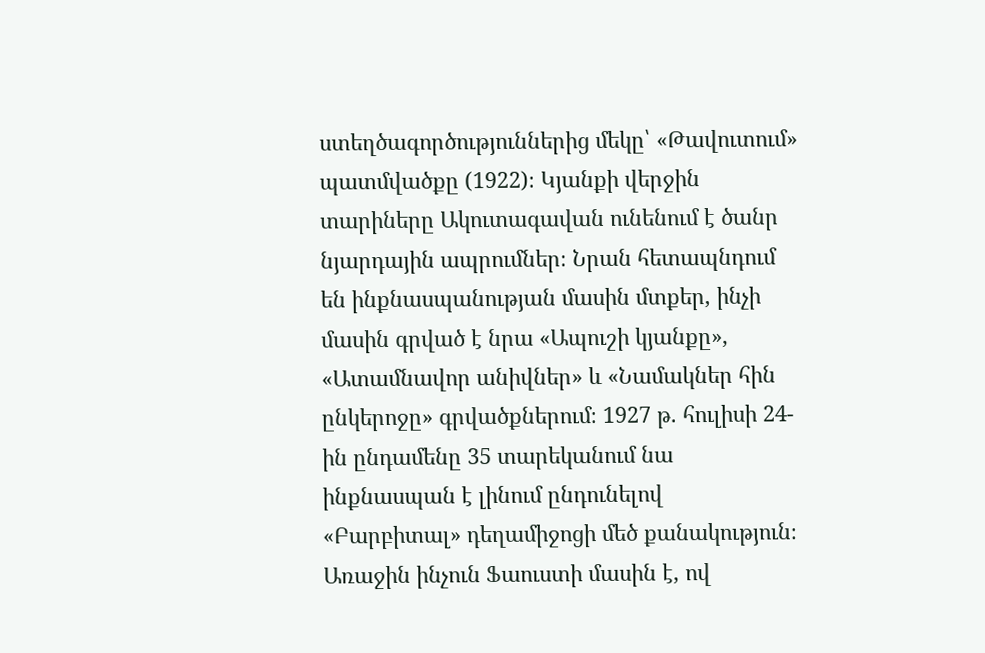ստեղծագործություններից մեկը՝ «Թավուտում» պատմվածքը (1922)։ Կյանքի վերջին տարիները Ակուտագավան ունենում է ծանր նյարդային ապրումներ։ Նրան հետապնդում են ինքնասպանության մասին մտքեր, ինչի մասին գրված է նրա «Ապուշի կյանքը», «Ատամնավոր անիվներ» և «Նամակներ հին ընկերոջը» գրվածքներում։ 1927 թ. հուլիսի 24-ին ընդամենը 35 տարեկանում նա ինքնասպան է լինում ընդունելով «Բարբիտալ» դեղամիջոցի մեծ քանակություն։
Առաջին ինչուն Ֆաուստի մասին է, ով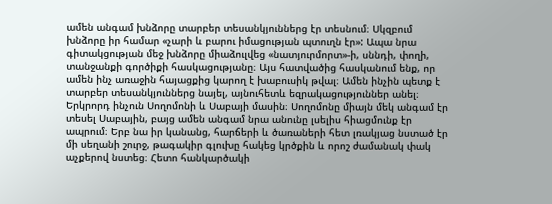ամեն անգամ խնձորը տարբեր տեսանկյուններց էր տեսնում։ Սկզբում խնձորը իր համար «չարի և բարու իմացության պտուղն էր»: Ապա նրա գիտակցության մեջ խնձորը միաձուլվեց «նատյուրմորտ»-ի, սննդի, փողի, տանջանքի գործիքի հասկացությանը։ Այս հատվածից հասկանում ենք, որ ամեն ինչ առաջին հայացքից կարող է խաբուսիկ թվալ։ Ամեն ինչին պետք է տարբեր տեսանկյուններց նայել, այնուհետև եզրակացություններ անել։
Երկրորդ ինչուն Սողոմոնի և Սաբայի մասին։ Սողոմոնը միայն մեկ անգամ էր տեսել Սաբային, բայց ամեն անգամ նրա անունը լսելիս հիացմունք էր ապրում։ Երբ նա իր կանանց, հարճերի և ծառաների հետ լռակյաց նստած էր մի սեղանի շուրջ, թագակիր գլուխը հակեց կրծքին և որոշ ժամանակ փակ աչքերով նստեց։ Հետո հանկարծակի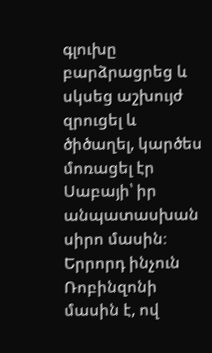գլուխը բարձրացրեց և սկսեց աշխույժ զրուցել և ծիծաղել, կարծես մոռացել էր Սաբայի՝ իր անպատասխան սիրո մասին։
Երրորդ ինչուն Ռոբինզոնի մասին է, ով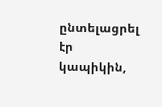ընտելացրել էր կապիկին,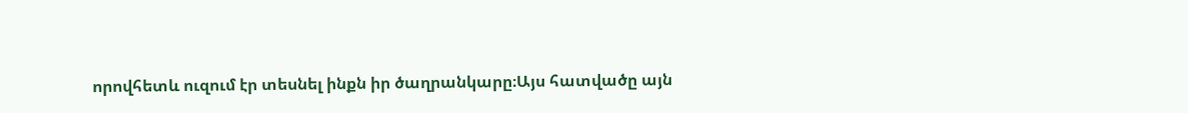որովհետև ուզում էր տեսնել ինքն իր ծաղրանկարը։Այս հատվածը այն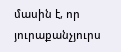մասին է, որ յուրաքանչյուրս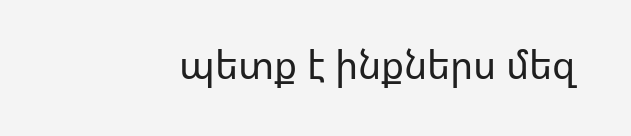պետք է ինքներս մեզ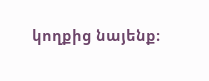կողքից նայենք։